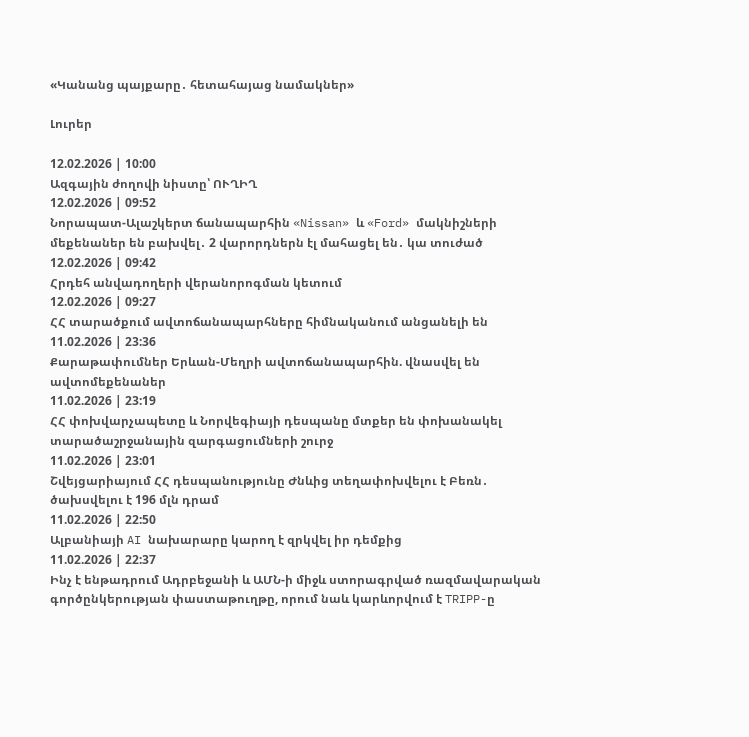«Կանանց պայքարը․ հետահայաց նամակներ»

Լուրեր

12.02.2026 | 10:00
Ազգային ժողովի նիստը՝ ՈՒՂԻՂ
12.02.2026 | 09:52
Նորապատ-Ալաշկերտ ճանապարհին «Nissan» և «Ford» մակնիշների մեքենաներ են բախվել․ 2 վարորդներն էլ մահացել են․ կա տուժած
12.02.2026 | 09:42
Հրդեհ անվադողերի վերանորոգման կետում
12.02.2026 | 09:27
ՀՀ տարածքում ավտոճանապարհները հիմնականում անցանելի են
11.02.2026 | 23:36
Քարաթափումներ Երևան-Մեղրի ավտոճանապարհին. վնասվել են ավտոմեքենաներ
11.02.2026 | 23:19
ՀՀ փոխվարչապետը և Նորվեգիայի դեսպանը մտքեր են փոխանակել տարածաշրջանային զարգացումների շուրջ
11.02.2026 | 23:01
Շվեյցարիայում ՀՀ դեսպանությունը Ժնևից տեղափոխվելու է Բեռն․ ծախսվելու է 196 մլն դրամ
11.02.2026 | 22:50
Ալբանիայի AI նախարարը կարող է զրկվել իր դեմքից
11.02.2026 | 22:37
Ինչ է ենթադրում Ադրբեջանի և ԱՄՆ-ի միջև ստորագրված ռազմավարական գործընկերության փաստաթուղթը, որում նաև կարևորվում է TRIPP-ը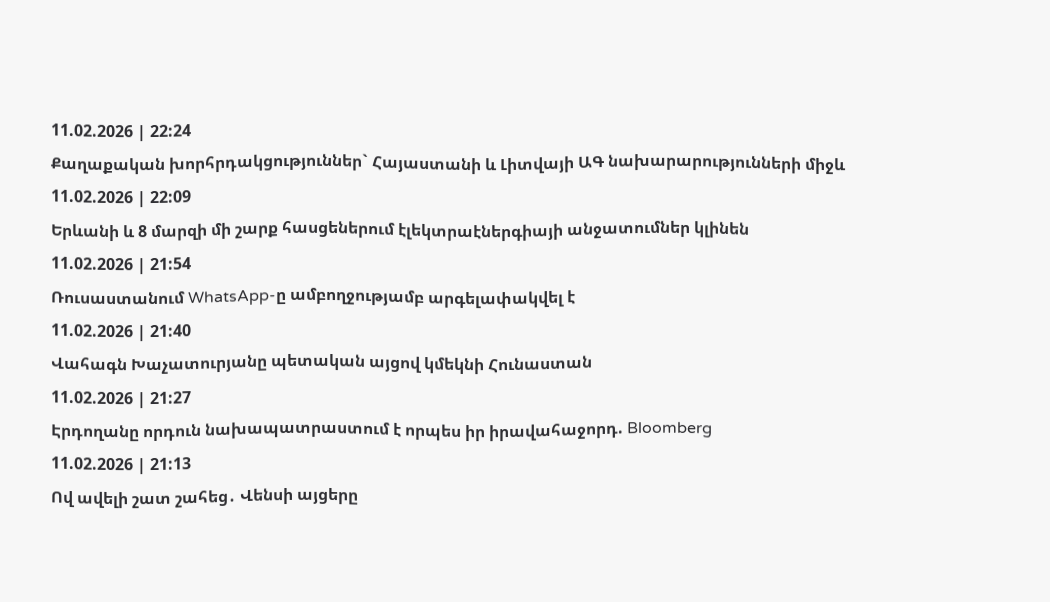11.02.2026 | 22:24
Քաղաքական խորհրդակցություններ` Հայաստանի և Լիտվայի ԱԳ նախարարությունների միջև
11.02.2026 | 22:09
Երևանի և 8 մարզի մի շարք հասցեներում էլեկտրաէներգիայի անջատումներ կլինեն
11.02.2026 | 21:54
Ռուսաստանում WhatsApp-ը ամբողջությամբ արգելափակվել է
11.02.2026 | 21:40
Վահագն Խաչատուրյանը պետական այցով կմեկնի Հունաստան
11.02.2026 | 21:27
Էրդողանը որդուն նախապատրաստում է որպես իր իրավահաջորդ. Bloomberg
11.02.2026 | 21:13
Ով ավելի շատ շահեց․ Վենսի այցերը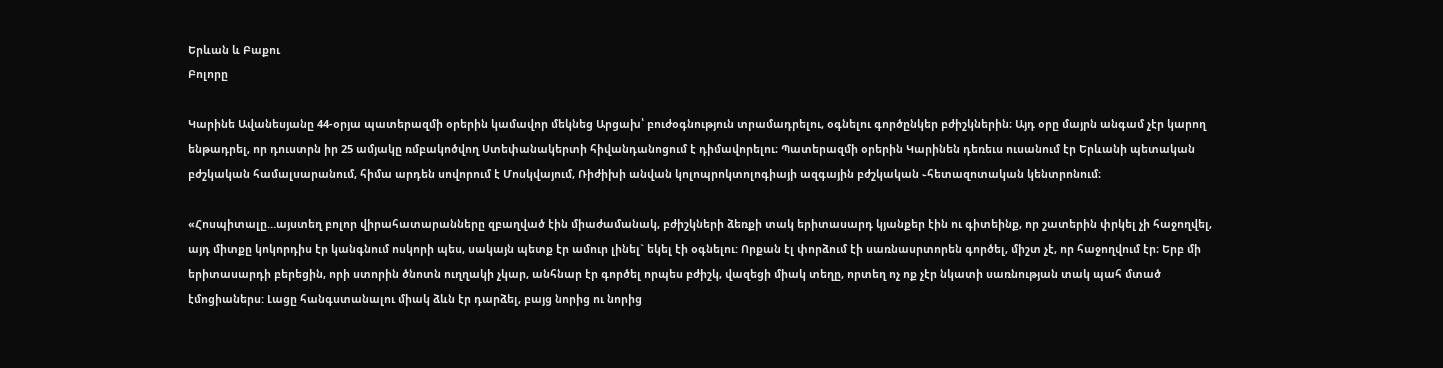Երևան և Բաքու
Բոլորը

Կարինե Ավանեսյանը 44-օրյա պատերազմի օրերին կամավոր մեկնեց Արցախ՝ բուժօգնություն տրամադրելու, օգնելու գործընկեր բժիշկներին։ Այդ օրը մայրն անգամ չէր կարող ենթադրել, որ դուստրն իր 25 ամյակը ռմբակոծվող Ստեփանակերտի հիվանդանոցում է դիմավորելու։ Պատերազմի օրերին Կարինեն դեռեւս ուսանում էր Երևանի պետական բժշկական համալսարանում, հիմա արդեն սովորում է Մոսկվայում, Ռիժիխի անվան կոլոպրոկտոլոգիայի ազգային բժշկական ֊հետազոտական կենտրոնում։

«Հոսպիտալը…այստեղ բոլոր վիրահատարանները զբաղված էին միաժամանակ, բժիշկների ձեռքի տակ երիտասարդ կյանքեր էին ու գիտեինք, որ շատերին փրկել չի հաջողվել, այդ միտքը կոկորդիս էր կանգնում ոսկորի պես, սակայն պետք էր ամուր լինել` եկել էի օգնելու: Որքան էլ փորձում էի սառնասրտորեն գործել, միշտ չէ, որ հաջողվում էր։ Երբ մի երիտասարդի բերեցին, որի ստորին ծնոտն ուղղակի չկար, անհնար էր գործել որպես բժիշկ, վազեցի միակ տեղը, որտեղ ոչ ոք չէր նկատի սառնության տակ պահ մտած էմոցիաներս: Լացը հանգստանալու միակ ձևն էր դարձել, բայց նորից ու նորից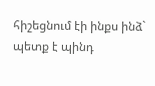հիշեցնում էի ինքս ինձ` պետք է պինդ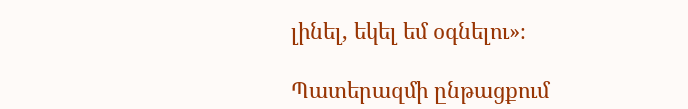լինել, եկել եմ օգնելու»։

Պատերազմի ընթացքում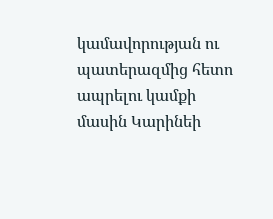կամավորության ու պատերազմից հետո ապրելու կամքի մասին Կարինեի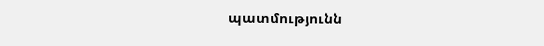պատմությունն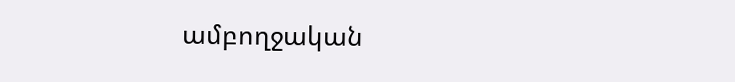ամբողջական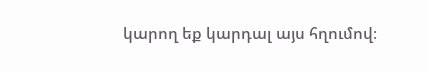կարող եք կարդալ այս հղումով։